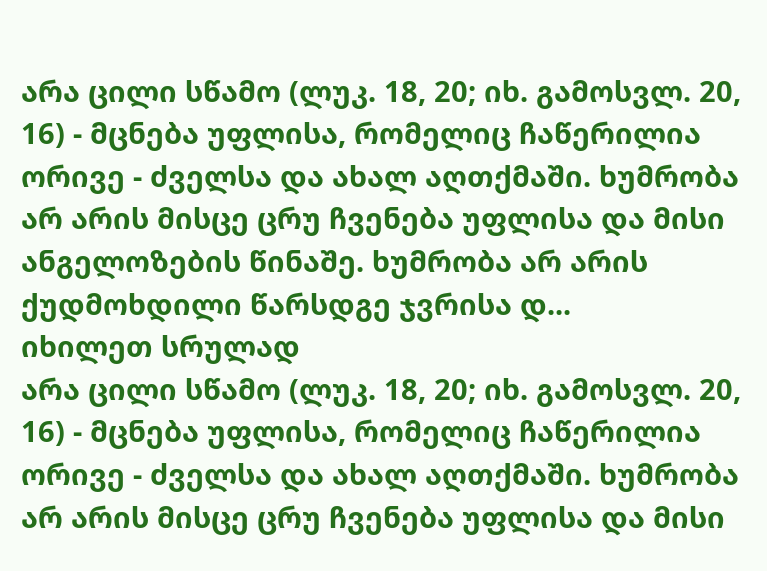არა ცილი სწამო (ლუკ. 18, 20; იხ. გამოსვლ. 20, 16) - მცნება უფლისა, რომელიც ჩაწერილია ორივე - ძველსა და ახალ აღთქმაში. ხუმრობა არ არის მისცე ცრუ ჩვენება უფლისა და მისი ანგელოზების წინაშე. ხუმრობა არ არის ქუდმოხდილი წარსდგე ჯვრისა დ...
იხილეთ სრულად
არა ცილი სწამო (ლუკ. 18, 20; იხ. გამოსვლ. 20, 16) - მცნება უფლისა, რომელიც ჩაწერილია ორივე - ძველსა და ახალ აღთქმაში. ხუმრობა არ არის მისცე ცრუ ჩვენება უფლისა და მისი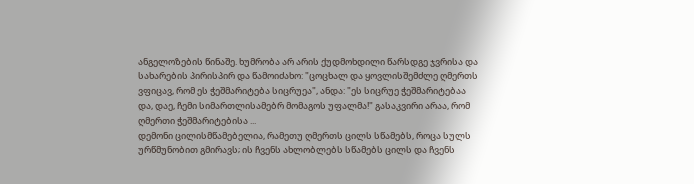ანგელოზების წინაშე. ხუმრობა არ არის ქუდმოხდილი წარსდგე ჯვრისა და სახარების პირისპირ და წამოიძახო: "ცოცხალ და ყოვლისშემძლე ღმერთს ვფიცავ, რომ ეს ჭეშმარიტება სიცრუეა", ანდა: "ეს სიცრუე ჭეშმარიტებაა და, დაე, ჩემი სიმართლისამებრ მომაგოს უფალმა!" გასაკვირი არაა, რომ ღმერთი ჭეშმარიტებისა ...
დემონი ცილისმწამებელია, რამეთუ ღმერთს ცილს სწამებს, როცა სულს ურწმუნობით გმირავს; ის ჩვენს ახლობლებს სწამებს ცილს და ჩვენს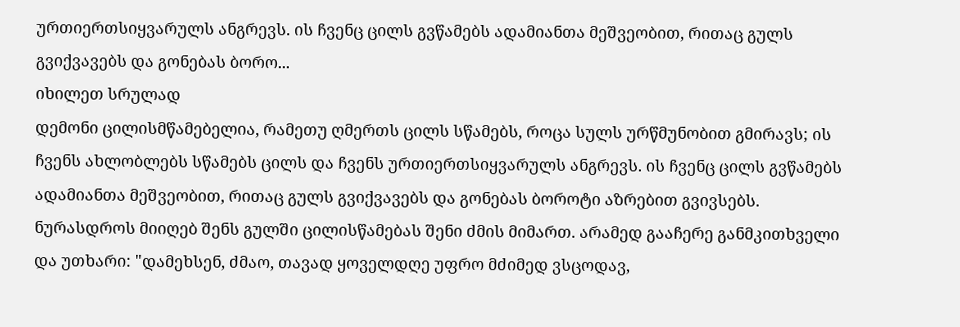ურთიერთსიყვარულს ანგრევს. ის ჩვენც ცილს გვწამებს ადამიანთა მეშვეობით, რითაც გულს გვიქვავებს და გონებას ბორო...
იხილეთ სრულად
დემონი ცილისმწამებელია, რამეთუ ღმერთს ცილს სწამებს, როცა სულს ურწმუნობით გმირავს; ის ჩვენს ახლობლებს სწამებს ცილს და ჩვენს ურთიერთსიყვარულს ანგრევს. ის ჩვენც ცილს გვწამებს ადამიანთა მეშვეობით, რითაც გულს გვიქვავებს და გონებას ბოროტი აზრებით გვივსებს.
ნურასდროს მიიღებ შენს გულში ცილისწამებას შენი ძმის მიმართ. არამედ გააჩერე განმკითხველი და უთხარი: "დამეხსენ, ძმაო, თავად ყოველდღე უფრო მძიმედ ვსცოდავ,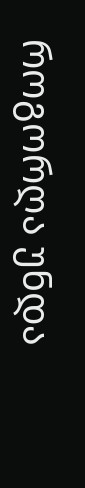როგორღა უნდა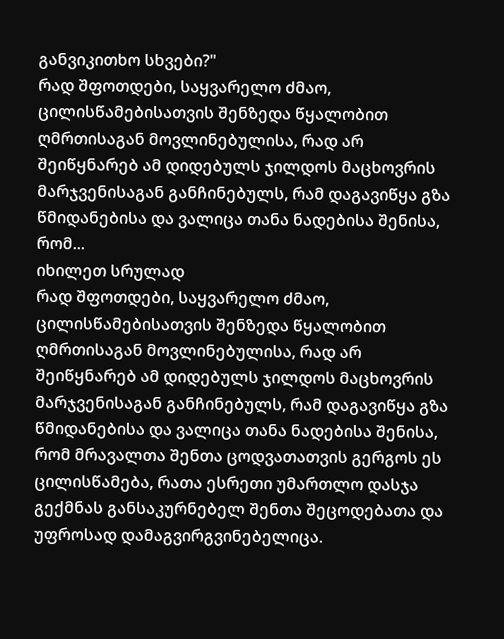განვიკითხო სხვები?"
რად შფოთდები, საყვარელო ძმაო, ცილისწამებისათვის შენზედა წყალობით ღმრთისაგან მოვლინებულისა, რად არ შეიწყნარებ ამ დიდებულს ჯილდოს მაცხოვრის მარჯვენისაგან განჩინებულს, რამ დაგავიწყა გზა წმიდანებისა და ვალიცა თანა ნადებისა შენისა, რომ...
იხილეთ სრულად
რად შფოთდები, საყვარელო ძმაო, ცილისწამებისათვის შენზედა წყალობით ღმრთისაგან მოვლინებულისა, რად არ შეიწყნარებ ამ დიდებულს ჯილდოს მაცხოვრის მარჯვენისაგან განჩინებულს, რამ დაგავიწყა გზა წმიდანებისა და ვალიცა თანა ნადებისა შენისა, რომ მრავალთა შენთა ცოდვათათვის გერგოს ეს ცილისწამება, რათა ესრეთი უმართლო დასჯა გექმნას განსაკურნებელ შენთა შეცოდებათა და უფროსად დამაგვირგვინებელიცა.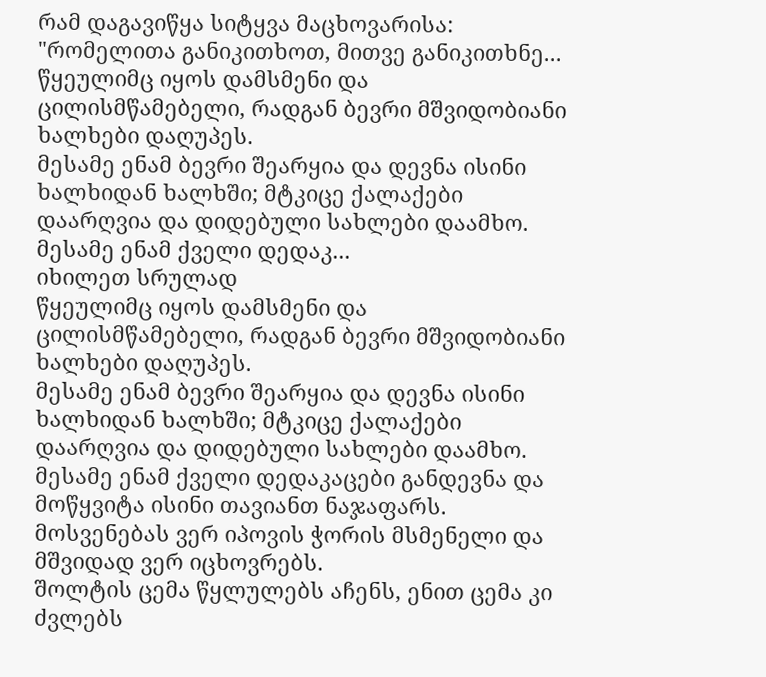რამ დაგავიწყა სიტყვა მაცხოვარისა: "რომელითა განიკითხოთ, მითვე განიკითხნე...
წყეულიმც იყოს დამსმენი და ცილისმწამებელი, რადგან ბევრი მშვიდობიანი ხალხები დაღუპეს.
მესამე ენამ ბევრი შეარყია და დევნა ისინი ხალხიდან ხალხში; მტკიცე ქალაქები დაარღვია და დიდებული სახლები დაამხო.
მესამე ენამ ქველი დედაკ...
იხილეთ სრულად
წყეულიმც იყოს დამსმენი და ცილისმწამებელი, რადგან ბევრი მშვიდობიანი ხალხები დაღუპეს.
მესამე ენამ ბევრი შეარყია და დევნა ისინი ხალხიდან ხალხში; მტკიცე ქალაქები დაარღვია და დიდებული სახლები დაამხო.
მესამე ენამ ქველი დედაკაცები განდევნა და მოწყვიტა ისინი თავიანთ ნაჯაფარს.
მოსვენებას ვერ იპოვის ჭორის მსმენელი და მშვიდად ვერ იცხოვრებს.
შოლტის ცემა წყლულებს აჩენს, ენით ცემა კი ძვლებს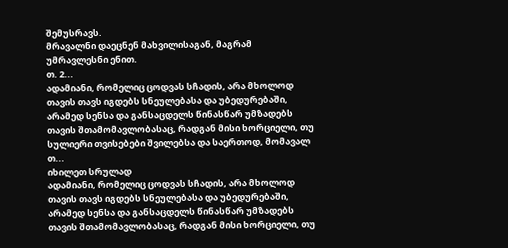შემუსრავს.
მრავალნი დაეცნენ მახვილისაგან, მაგრამ უმრავლესნი ენით.
თ. 2...
ადამიანი, რომელიც ცოდვას სჩადის, არა მხოლოდ თავის თავს იგდებს სნეულებასა და უბედურებაში, არამედ სენსა და განსაცდელს წინასწარ უმზადებს თავის შთამომავლობასაც, რადგან მისი ხორციელი, თუ სულიერი თვისებები შვილებსა და საერთოდ, მომავალ თ...
იხილეთ სრულად
ადამიანი, რომელიც ცოდვას სჩადის, არა მხოლოდ თავის თავს იგდებს სნეულებასა და უბედურებაში, არამედ სენსა და განსაცდელს წინასწარ უმზადებს თავის შთამომავლობასაც, რადგან მისი ხორციელი, თუ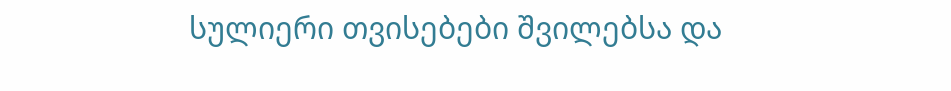სულიერი თვისებები შვილებსა და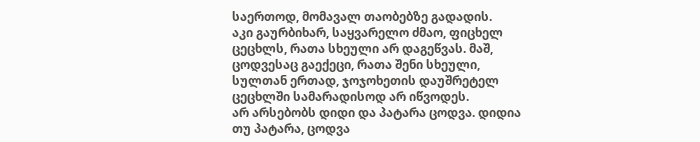საერთოდ, მომავალ თაობებზე გადადის.
აკი გაურბიხარ, საყვარელო ძმაო, ფიცხელ ცეცხლს, რათა სხეული არ დაგეწვას. მაშ, ცოდვესაც გაექეცი, რათა შენი სხეული, სულთან ერთად, ჯოჯოხეთის დაუშრეტელ ცეცხლში სამარადისოდ არ იწვოდეს.
არ არსებობს დიდი და პატარა ცოდვა. დიდია თუ პატარა, ცოდვა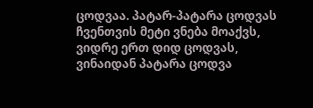ცოდვაა. პატარ-პატარა ცოდვას ჩვენთვის მეტი ვნება მოაქვს, ვიდრე ერთ დიდ ცოდვას, ვინაიდან პატარა ცოდვა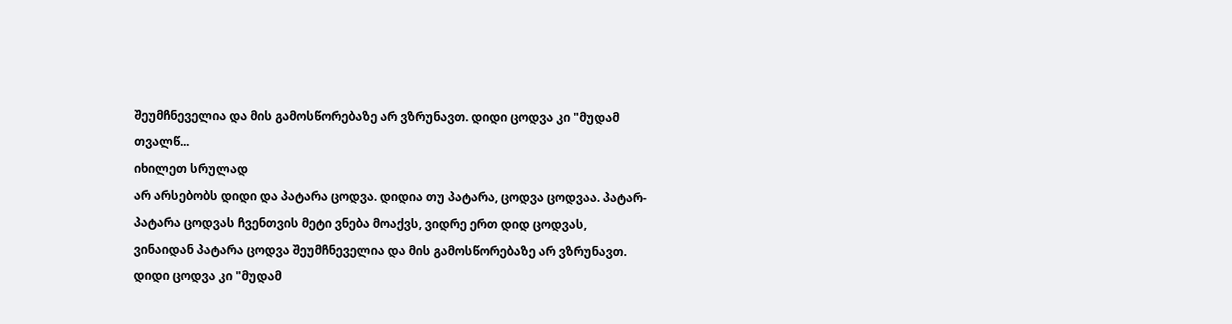შეუმჩნეველია და მის გამოსწორებაზე არ ვზრუნავთ. დიდი ცოდვა კი "მუდამ თვალწ...
იხილეთ სრულად
არ არსებობს დიდი და პატარა ცოდვა. დიდია თუ პატარა, ცოდვა ცოდვაა. პატარ-პატარა ცოდვას ჩვენთვის მეტი ვნება მოაქვს, ვიდრე ერთ დიდ ცოდვას, ვინაიდან პატარა ცოდვა შეუმჩნეველია და მის გამოსწორებაზე არ ვზრუნავთ. დიდი ცოდვა კი "მუდამ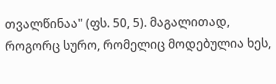თვალწინაა" (ფს. 50, 5). მაგალითად, როგორც სურო, რომელიც მოდებულია ხეს,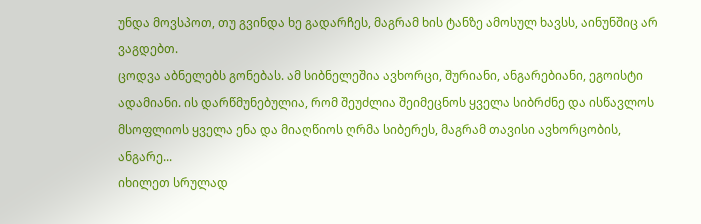უნდა მოვსპოთ, თუ გვინდა ხე გადარჩეს, მაგრამ ხის ტანზე ამოსულ ხავსს, აინუნშიც არ ვაგდებთ.
ცოდვა აბნელებს გონებას. ამ სიბნელეშია ავხორცი, შურიანი, ანგარებიანი, ეგოისტი ადამიანი. ის დარწმუნებულია, რომ შეუძლია შეიმეცნოს ყველა სიბრძნე და ისწავლოს მსოფლიოს ყველა ენა და მიაღწიოს ღრმა სიბერეს, მაგრამ თავისი ავხორცობის, ანგარე...
იხილეთ სრულად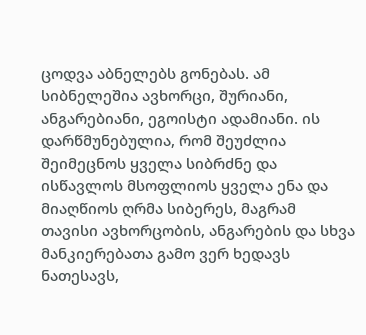ცოდვა აბნელებს გონებას. ამ სიბნელეშია ავხორცი, შურიანი, ანგარებიანი, ეგოისტი ადამიანი. ის დარწმუნებულია, რომ შეუძლია შეიმეცნოს ყველა სიბრძნე და ისწავლოს მსოფლიოს ყველა ენა და მიაღწიოს ღრმა სიბერეს, მაგრამ თავისი ავხორცობის, ანგარების და სხვა მანკიერებათა გამო ვერ ხედავს ნათესავს,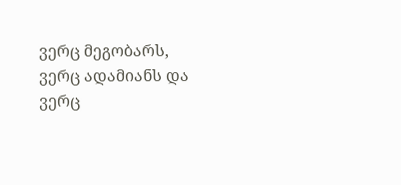ვერც მეგობარს, ვერც ადამიანს და ვერც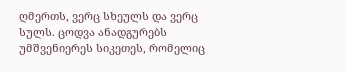ღმერთს, ვერც სხეულს და ვერც სულს. ცოდვა ანადგურებს უმშვენიერეს სიკეთეს, რომელიც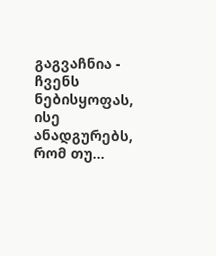გაგვაჩნია - ჩვენს ნებისყოფას, ისე ანადგურებს, რომ თუ...